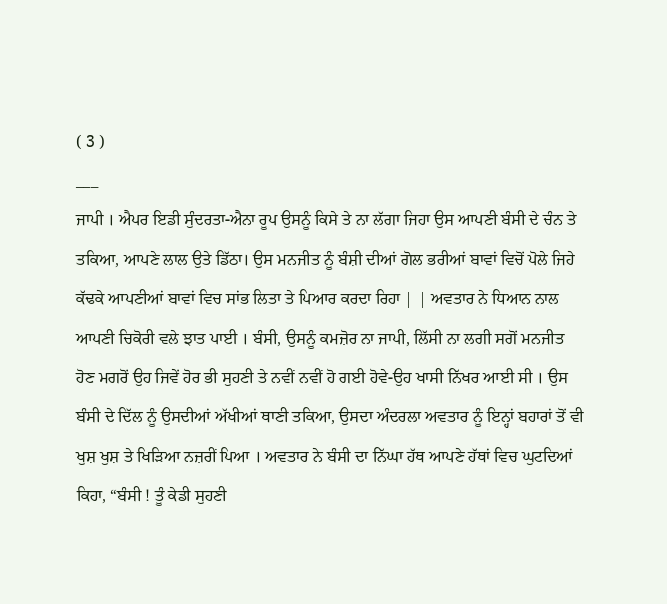( 3 )
___
ਜਾਪੀ । ਐਪਰ ਇਡੀ ਸੁੰਦਰਤਾ-ਐਨਾ ਰੂਪ ਉਸਨੂੰ ਕਿਸੇ ਤੇ ਨਾ ਲੱਗਾ ਜਿਹਾ ਉਸ ਆਪਣੀ ਬੰਸੀ ਦੇ ਚੰਨ ਤੇ ਤਕਿਆ, ਆਪਣੇ ਲਾਲ ਉਤੇ ਡਿੱਠਾ। ਉਸ ਮਨਜੀਤ ਨੂੰ ਬੰਸ਼ੀ ਦੀਆਂ ਗੋਲ ਭਰੀਆਂ ਬਾਵਾਂ ਵਿਚੋਂ ਪੋਲੇ ਜਿਹੇ ਕੱਢਕੇ ਆਪਣੀਆਂ ਬਾਵਾਂ ਵਿਚ ਸਾਂਭ ਲਿਤਾ ਤੇ ਪਿਆਰ ਕਰਦਾ ਰਿਹਾ | | ਅਵਤਾਰ ਨੇ ਧਿਆਨ ਨਾਲ ਆਪਣੀ ਚਿਕੋਰੀ ਵਲੇ ਝਾਤ ਪਾਈ । ਬੰਸੀ, ਉਸਨੂੰ ਕਮਜ਼ੋਰ ਨਾ ਜਾਪੀ, ਲਿੱਸੀ ਨਾ ਲਗੀ ਸਗੋਂ ਮਨਜੀਤ ਹੋਣ ਮਗਰੋਂ ਉਹ ਜਿਵੇਂ ਹੋਰ ਭੀ ਸੁਹਣੀ ਤੇ ਨਵੀਂ ਨਵੀਂ ਹੋ ਗਈ ਹੋਵੇ-ਉਹ ਖਾਸੀ ਨਿੱਖਰ ਆਈ ਸੀ । ਉਸ ਬੰਸੀ ਦੇ ਦਿੱਲ ਨੂੰ ਉਸਦੀਆਂ ਅੱਖੀਆਂ ਥਾਣੀ ਤਕਿਆ, ਉਸਦਾ ਅੰਦਰਲਾ ਅਵਤਾਰ ਨੂੰ ਇਨ੍ਹਾਂ ਬਹਾਰਾਂ ਤੋਂ ਵੀ ਖੁਸ਼ ਖੁਸ਼ ਤੇ ਖਿੜਿਆ ਨਜ਼ਰੀਂ ਪਿਆ । ਅਵਤਾਰ ਨੇ ਬੰਸੀ ਦਾ ਨਿੱਘਾ ਹੱਥ ਆਪਣੇ ਹੱਥਾਂ ਵਿਚ ਘੁਟਦਿਆਂ ਕਿਹਾ, “ਬੰਸੀ ! ਤੂੰ ਕੇਡੀ ਸੁਹਣੀ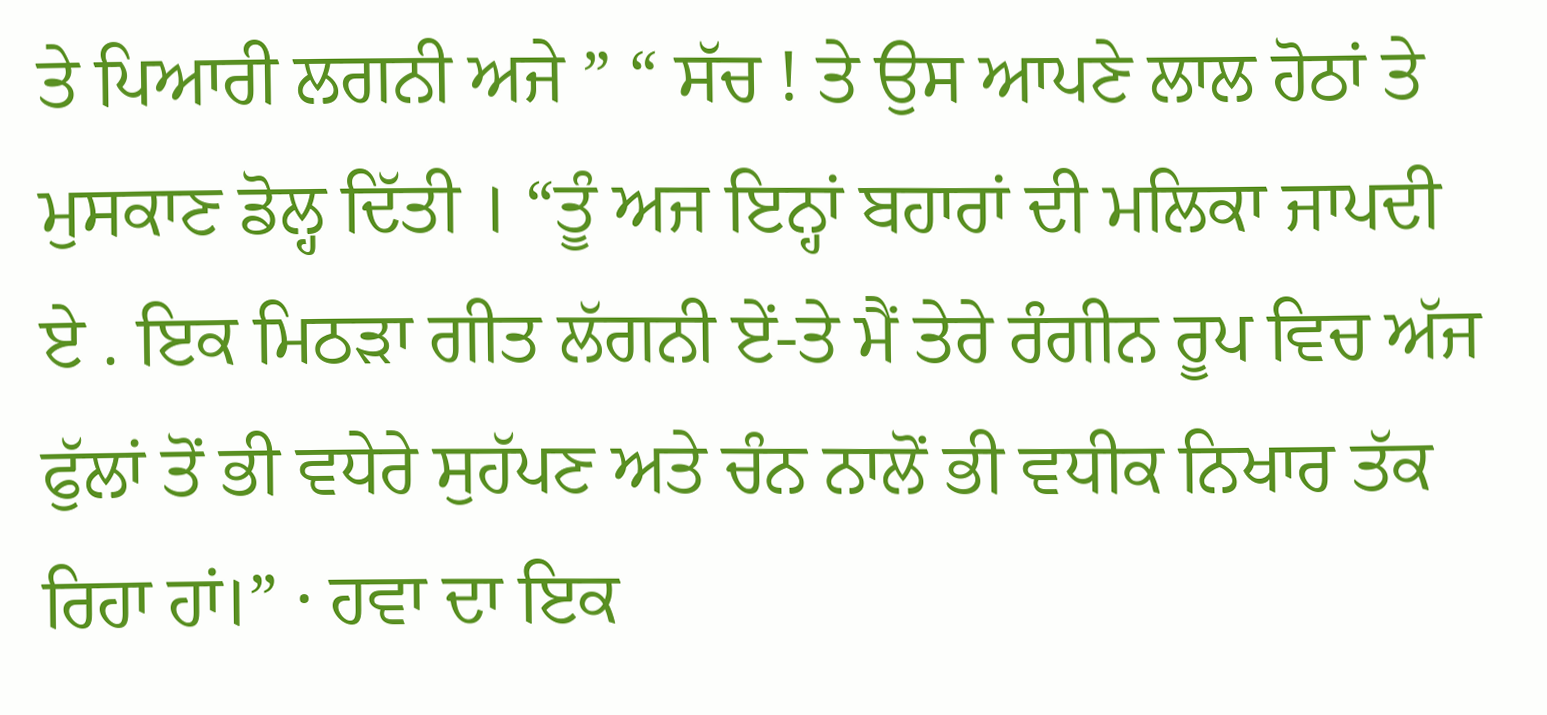ਤੇ ਪਿਆਰੀ ਲਗਨੀ ਅਜੇ ” “ ਸੱਚ ! ਤੇ ਉਸ ਆਪਣੇ ਲਾਲ ਹੋਠਾਂ ਤੇ ਮੁਸਕਾਣ ਡੋਲ੍ਹ ਦਿੱਤੀ । “ਤੂੰ ਅਜ ਇਨ੍ਹਾਂ ਬਹਾਰਾਂ ਦੀ ਮਲਿਕਾ ਜਾਪਦੀ ਏ . ਇਕ ਮਿਠੜਾ ਗੀਤ ਲੱਗਨੀ ਏਂ-ਤੇ ਮੈਂ ਤੇਰੇ ਰੰਗੀਨ ਰੂਪ ਵਿਚ ਅੱਜ ਫੁੱਲਾਂ ਤੋਂ ਭੀ ਵਧੇਰੇ ਸੁਹੱਪਣ ਅਤੇ ਚੰਨ ਨਾਲੋਂ ਭੀ ਵਧੀਕ ਨਿਖਾਰ ਤੱਕ ਰਿਹਾ ਹਾਂ।” · ਹਵਾ ਦਾ ਇਕ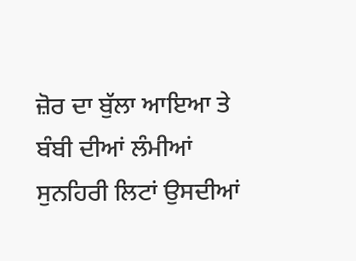ਜ਼ੋਰ ਦਾ ਬੁੱਲਾ ਆਇਆ ਤੇ ਬੰਬੀ ਦੀਆਂ ਲੰਮੀਆਂ ਸੁਨਹਿਰੀ ਲਿਟਾਂ ਉਸਦੀਆਂ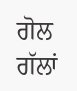ਗੋਲ ਗੱਲਾਂ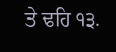ਤੇ ਢਹਿ ੧੩.